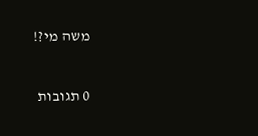משה מי?!

0 תגובות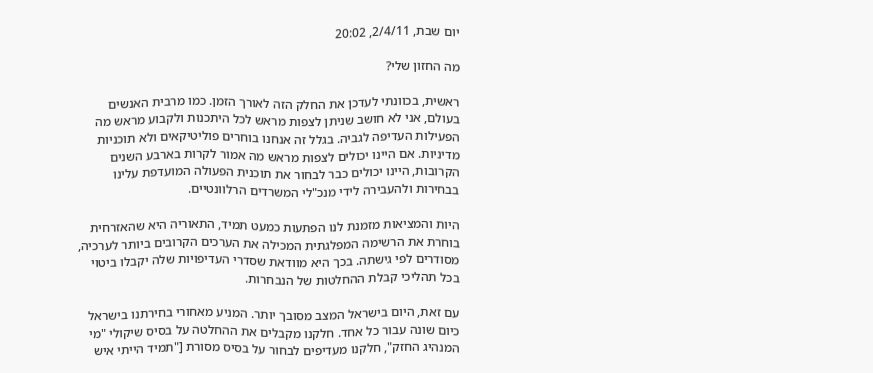יום שבת, 2/4/11, 20:02

מה החזון שלי?

ראשית, בכוונתי לעדכן את החלק הזה לאורך הזמן. כמו מרבית האנשים בעולם, אני לא חושב שניתן לצפות מראש לכל היתכנות ולקבוע מראש מה הפעילות העדיפה לגביה. בגלל זה אנחנו בוחרים פוליטיקאים ולא תוכניות מדיניות. אם היינו יכולים לצפות מראש מה אמור לקרות בארבע השנים הקרובות, היינו יכולים כבר לבחור את תוכנית הפעולה המועדפת עלינו בבחירות ולהעבירה לידי מנכ"לי המשרדים הרלוונטיים.

היות והמציאות מזמנת לנו הפתעות כמעט תמיד, התאוריה היא שהאזרחית בוחרת את הרשימה המפלגתית המכילה את הערכים הקרובים ביותר לערכיה, מסודרים לפי גישתה. בכך היא מוודאת שסדרי העדיפויות שלה יקבלו ביטוי בכל תהליכי קבלת ההחלטות של הנבחרות.

עם זאת, היום בישראל המצב מסובך יותר. המניע מאחורי בחירתנו בישראל כיום שונה עבור כל אחד. חלקנו מקבלים את ההחלטה על בסיס שיקולי "מי המנהיג החזק", חלקנו מעדיפים לבחור על בסיס מסורת ["תמיד הייתי איש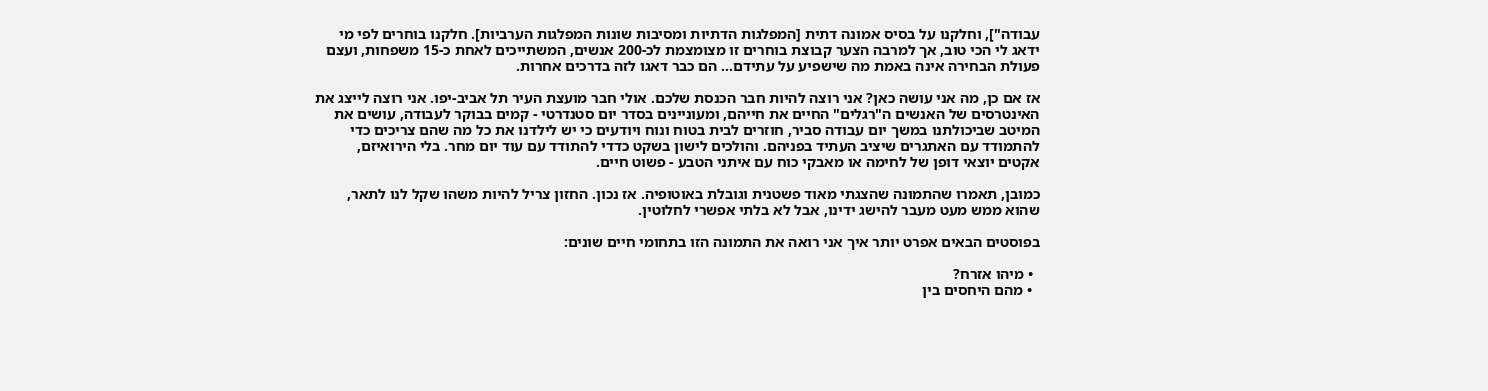עבודה"], וחלקנו על בסיס אמונה דתית [המפלגות הדתיות ומסיבות שונות המפלגות הערביות]. חלקנו בוחרים לפי מי ידאג לי הכי טוב, אך למרבה הצער קבוצת בוחרים זו מצומצמת לכ-200 אנשים, המשתייכים לאחת כ-15 משפחות, ועצם פעולת הבחירה אינה באמת מה שישפיע על עתידם... הם כבר דאגו לזה בדרכים אחרות.

אז אם כן, מה אני עושה כאן? אני רוצה להיות חבר הכנסת שלכם. אולי חבר מועצת העיר תל אביב-יפו. אני רוצה לייצג את האינטרסים של האנשים ה"רגלים" החיים את חייהם, ומעוניינים בסדר יום סטנדרטי - קמים בבוקר לעבודה, עושים את המיטב שביכולתנו במשך יום עבודה סביר, חוזרים לבית בטוח ונוח ויודעים כי יש לילדנו את כל מה שהם צריכים כדי להתמודד עם האתגרים שיציב העתיד בפניהם. והולכים לישון בשקט כדדי להתודד עם עוד יום מחר. בלי הירואיזם, אקטים יוצאי דופן של לחימה או מאבקי כוח עם איתני הטבע - פשוט חיים.

כמובן, תאמרו שהתמונה שהצגתי מאוד פשטנית וגובלת באוטופיה. אז נכון. החזון צריל להיות משהו שקל לנו לתאר, שהוא ממש מעט מעבר להישג ידינו, אבל לא בלתי אפשרי לחלוטין.

בפוסטים הבאים אפרט יותר איך אני רואה את התמונה הזו בתחומי חיים שונים:

  • מיהו אזרח?
  • מהם היחסים בין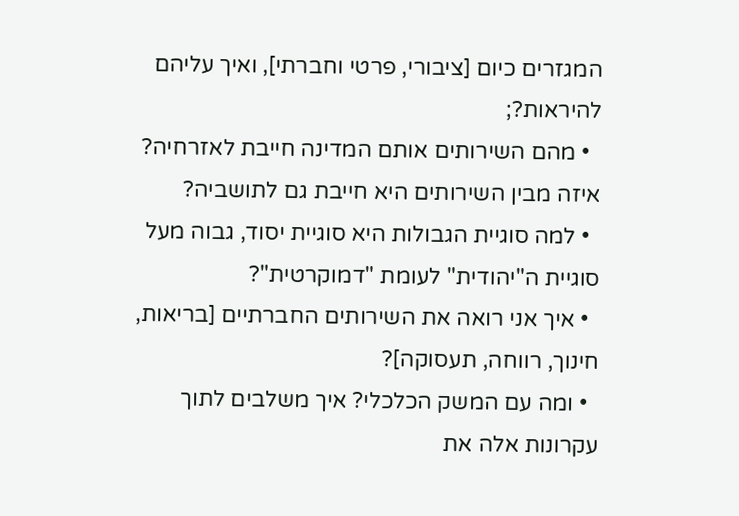המגזרים כיום [ציבורי, פרטי וחברתי], ואיך עליהם להיראות?;
  • מהם השירותים אותם המדינה חייבת לאזרחיה? איזה מבין השירותים היא חייבת גם לתושביה?
  • למה סוגיית הגבולות היא סוגיית יסוד, גבוה מעל סוגיית ה"יהודית" לעומת "דמוקרטית"?
  • איך אני רואה את השירותים החברתיים [בריאות, חינוך, רווחה, תעסוקה]?
  • ומה עם המשק הכלכלי? איך משלבים לתוך עקרונות אלה את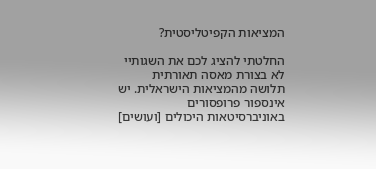המציאות הקפיטליסטית?

החלטתי להציג לכם את השגותיי לא בצורת מאסה תאורתית תלושה מהמציאות הישראלית. יש אינספור פרופסורים באוניברסיטאות היכולים [ועושים]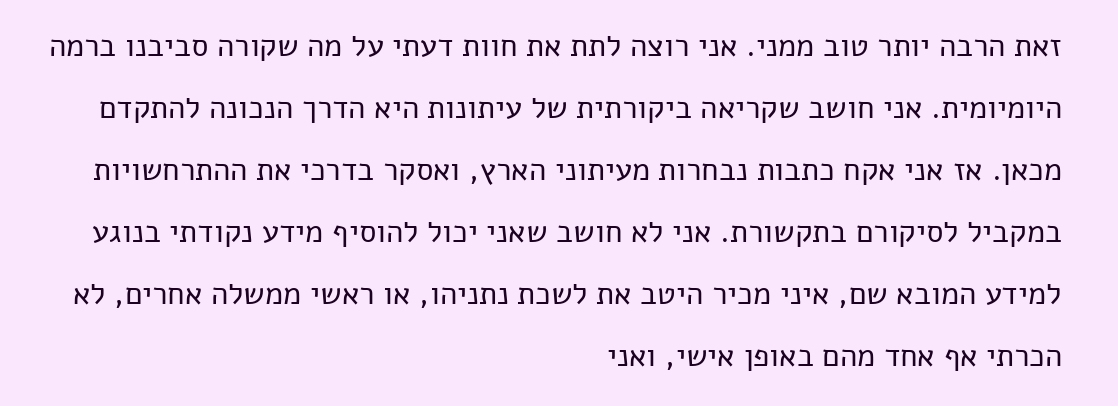זאת הרבה יותר טוב ממני. אני רוצה לתת את חוות דעתי על מה שקורה סביבנו ברמה היומיומית. אני חושב שקריאה ביקורתית של עיתונות היא הדרך הנכונה להתקדם מכאן. אז אני אקח כתבות נבחרות מעיתוני הארץ, ואסקר בדרכי את ההתרחשויות במקביל לסיקורם בתקשורת. אני לא חושב שאני יכול להוסיף מידע נקודתי בנוגע למידע המובא שם, איני מכיר היטב את לשכת נתניהו, או ראשי ממשלה אחרים, לא הכרתי אף אחד מהם באופן אישי, ואני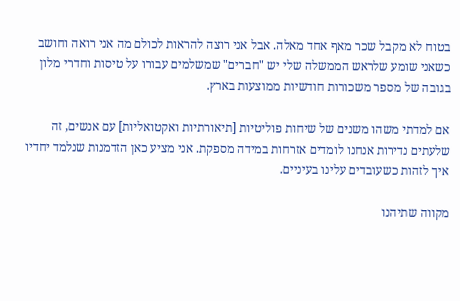בטוח לא מקבל שכר מאף אחד מאלה. אבל אני רוצה להראות לכולם מה אני רואה וחושב כשאני שומע שלראש הממשלה שלי יש "חברים" שמשלמים עבורו על טיסות וחדרי מלון בגובה של מספר משכורות חודשיות ממוצעות בארץ.

אם למדתי משהו משנים של שיחות פוליטיות [תיאורתיות ואקטואליות] עם אנשים, זה שלעתים נדירות אנחנו לומדים אזרחות במידה מספקת. אני מציע כאן הזדמנות שנלמד יחדיו איך לזהות כשעובדים עלינו בעיניים.

מקווה שתיהנו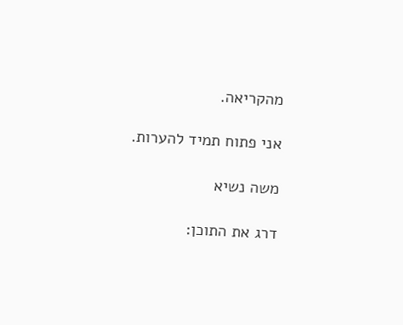מהקריאה.

אני פתוח תמיד להערות.

משה נשיא

דרג את התוכן: